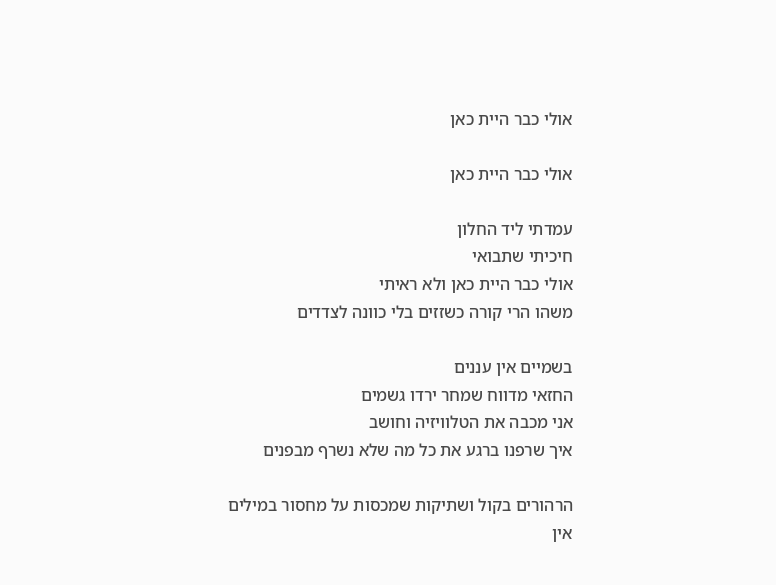אולי כבר היית כאן

אולי כבר היית כאן

עמדתי ליד החלון
חיכיתי שתבואי
אולי כבר היית כאן ולא ראיתי
משהו הרי קורה כשזזים בלי כוונה לצדדים

בשמיים אין עננים
החזאי מדווח שמחר ירדו גשמים
אני מכבה את הטלוויזיה וחושב
איך שרפנו ברגע את כל מה שלא נשרף מבפנים

הרהורים בקול ושתיקות שמכסות על מחסור במילים
אין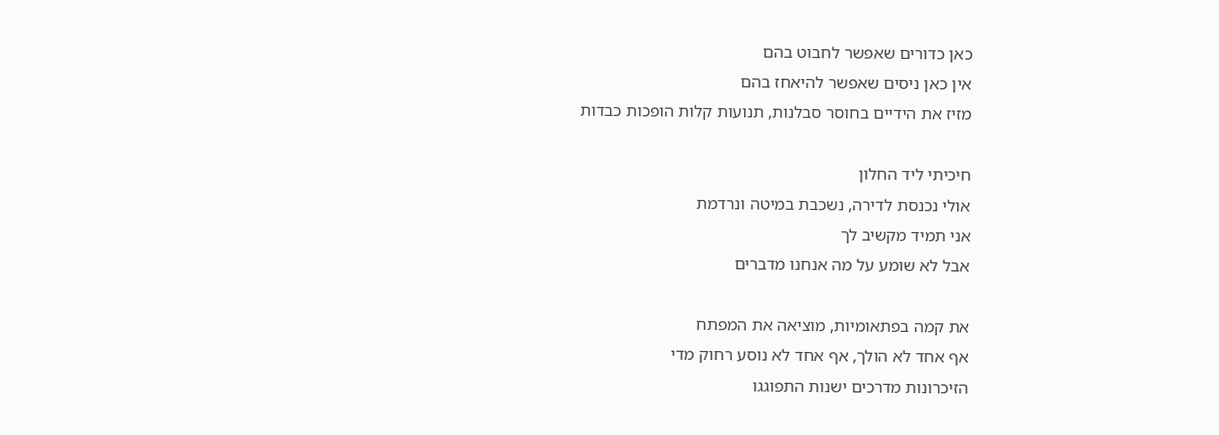כאן כדורים שאפשר לחבוט בהם
אין כאן ניסים שאפשר להיאחז בהם
מזיז את הידיים בחוסר סבלנות, תנועות קלות הופכות כבדות

חיכיתי ליד החלון
אולי נכנסת לדירה, נשכבת במיטה ונרדמת
אני תמיד מקשיב לך
אבל לא שומע על מה אנחנו מדברים

את קמה בפתאומיות, מוציאה את המפתח
אף אחד לא הולך, אף אחד לא נוסע רחוק מדי
הזיכרונות מדרכים ישנות התפוגגו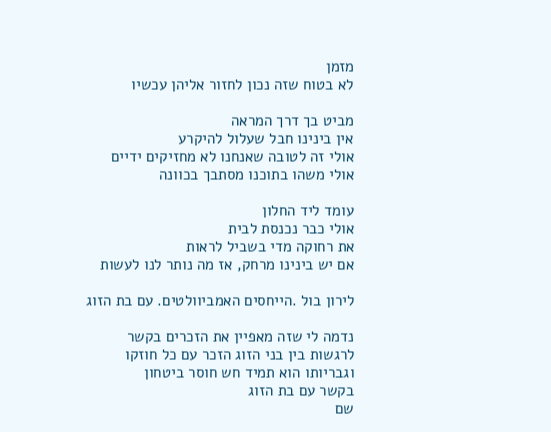מזמן
לא בטוח שזה נכון לחזור אליהן עכשיו

מביט בך דרך המראה
אין בינינו חבל שעלול להיקרע
אולי זה לטובה שאנחנו לא מחזיקים ידיים
אולי משהו בתוכנו מסתבך בכוונה

עומד ליד החלון
אולי כבר נכנסת לבית
את רחוקה מדי בשביל לראות
אם יש בינינו מרחק, אז מה נותר לנו לעשות

לירון בול .הייחסים האמביוולטים. עם בת הזוג

נדמה לי שזה מאפיין את הזכרים בקשר
לרגשות בין בני הזוג הזכר עם כל חוזקו
וגבריותו הוא תמיד חש חוסר ביטחון
בקשר עם בת הזוג
שם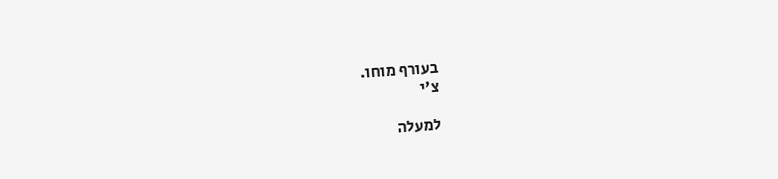בעורף מוחו.
צ'י

למעלה